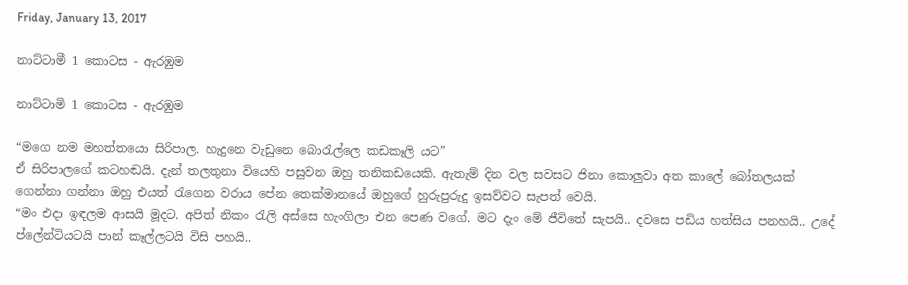Friday, January 13, 2017

නාට්ටාමී 1 කොටස - ඇරඹුම

නාට්ටාමි 1 කොටස - ඇරඹුම

“මගෙ නම මහත්තයො සිරිපාල. හැදුනෙ වැඩුනෙ බොරැල්ලෙ කඩකෑලි යට”
ඒ සිරිපාලගේ කටහඬයි. දැන් තලතුනා වියෙහි පසුවන ඔහු තනිකඩයෙකි. ඇතැම් දින වල සවසට ජිනා කොලුවා අත කාලේ බෝතලයක් ගෙන්නා ගන්නා ඔහු එයත් රැගෙන වරාය පේන තෙක්මානයේ ඔහුගේ හුරුපුරුදු ඉසව්වට සැපත් වෙයි.
“මං එදා ඉඳලම ආසයි මූදට. අපිත් නිකං රැලි අස්සෙ හැංගිලා එන පෙණ වගේ. මට දැං මේ ජීවිතේ සැපයි.. දවසෙ පඩිය හත්සිය පනහයි.. උදේ ප්ලේන්ටියටයි පාන් කෑල්ලටයි විසි පහයි..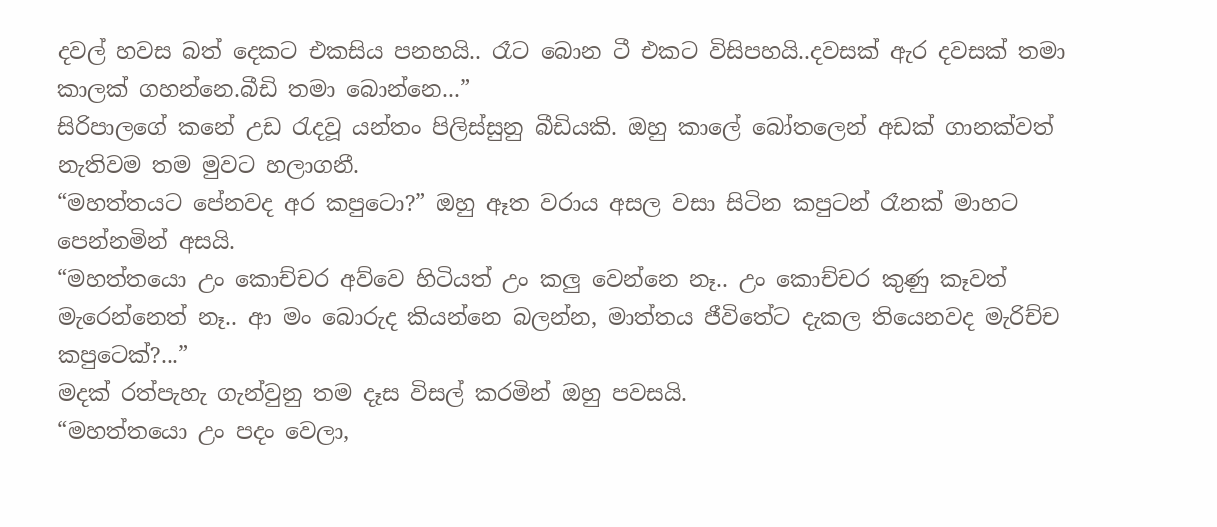දවල් හවස බත් දෙකට එකසිය පනහයි.. රෑට බොන ටී එකට විසිපහයි..දවසක් ඇර දවසක් තමා කාලක් ගහන්නෙ.බීඩි තමා බොන්නෙ...”
සිරිපාලගේ කනේ උඩ රැදවූ යන්තං පිලිස්සුනු බීඩියකි. ඔහු කාලේ බෝතලෙන් අඩක් ගානක්වත් නැතිවම තම මුවට හලාගනී.
“මහත්තයට පේනවද අර කපුටො?” ඔහු ඈත වරාය අසල වසා සිටින කපුටන් රෑනක් මාහට පෙන්නමින් අසයි.
“මහත්තයො උං කොච්චර අව්වෙ හිටියත් උං කලු වෙන්නෙ නෑ.. උං කොච්චර කුණු කෑවත් මැරෙන්නෙත් නෑ.. ආ මං බොරුද කියන්නෙ බලන්න, මාත්තය ජීවිතේට දැකල තියෙනවද මැරිච්ච කපුටෙක්?...”
මදක් රත්පැහැ ගැන්වුනු තම දෑස විසල් කරමින් ඔහු පවසයි.
“මහත්තයො උං පදං වෙලා,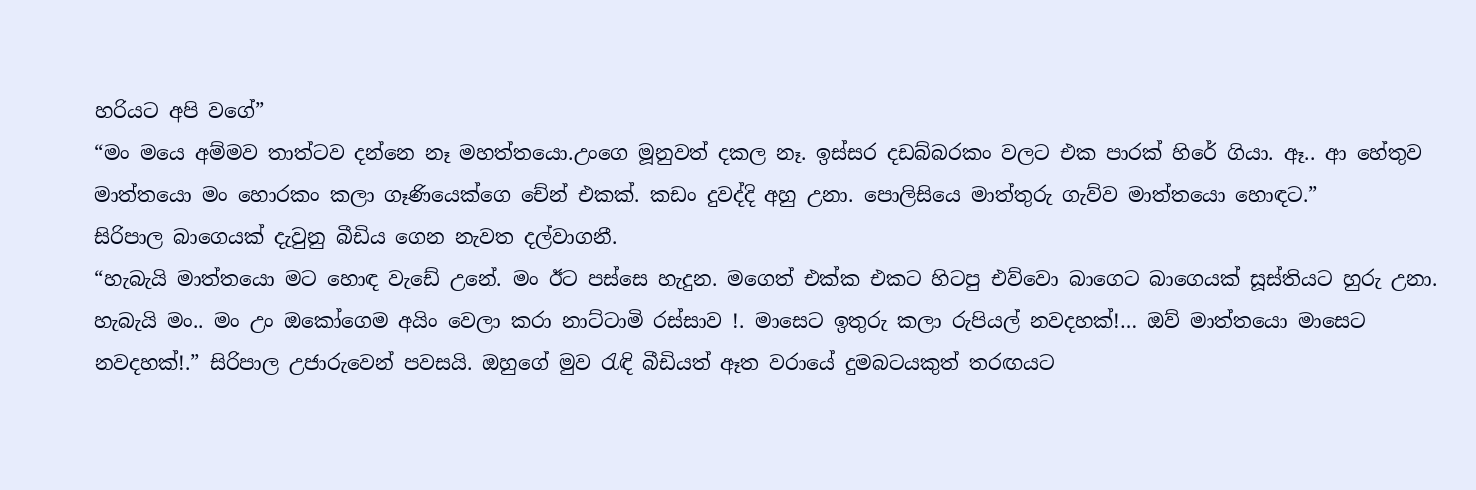හරියට අපි වගේ”
“මං මයෙ අම්මව තාත්ටව දන්නෙ නෑ මහත්තයො.උංගෙ මූනුවත් දකල නෑ. ඉස්සර දඩබ්බරකං වලට එක පාරක් හිරේ ගියා. ඈ.. ආ හේතුව මාත්තයො මං හොරකං කලා ගෑණියෙක්ගෙ චේන් එකක්. කඩං දුවද්දි අහු උනා. පොලිසියෙ මාත්තුරු ගැව්ව මාත්තයො හොඳට.”
සිරිපාල බාගෙයක් දැවුනු බීඩිය ගෙන නැවත දල්වාගනී.
“හැබැයි මාත්තයො මට හොඳ වැඩේ උනේ. මං ඊට පස්සෙ හැදුන. මගෙත් එක්ක එකට හිටපු එව්වො බාගෙට බාගෙයක් සූස්තියට හුරු උනා. හැබැයි මං.. මං උං ඔකෝගෙම අයිං වෙලා කරා නාට්ටාමි රස්සාව !. මාසෙට ඉතුරු කලා රුපියල් නවදහක්!… ඔව් මාත්තයො මාසෙට නවදහක්!.” සිරිපාල උජාරුවෙන් පවසයි. ඔහුගේ මුව රැඳි බීඩියත් ඈත වරායේ දුමබටයකුත් තරඟයට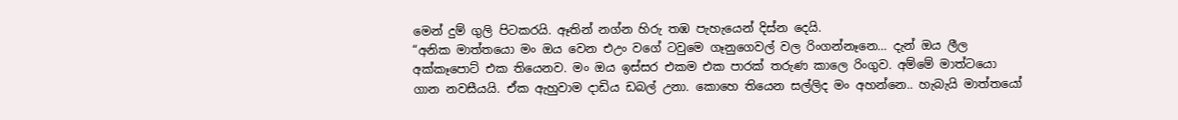මෙන් දුම් ගුලි පිටකරයි. ඈතින් නග්න හිරු තඹ පැහැයෙන් දිස්න දෙයි.
“අනික මාත්තයො මං ඔය වෙන එඋං වගේ ටවුමෙ ගෑනුගෙවල් වල රිංගන්නෑනෙ… දැන් ඔය ලීල අක්කෑපොට් එක තියෙනව. මං ඔය ඉස්සර එකම එක පාරක් තරුණ කාලෙ රිංගුව. අම්මේ මාත්ටයො ගාන නවසීයයි. ඒක ඇහුවාම දාඩිය ඩබල් උනා. කොහෙ තියෙන සල්ලිද මං අහන්නෙ.. හැබැයි මාත්තයෝ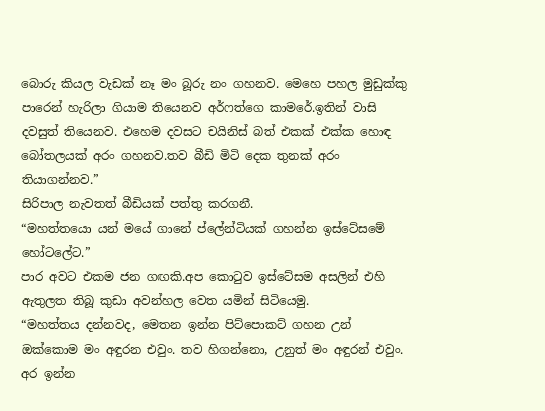බොරු කියල වැඩක් නෑ මං බූරු නං ගහනව. මෙහෙ පහල මුඩුක්කු පාරෙන් හැරිලා ගියාම තියෙනව අර්ෆත්ගෙ කාමරේ.ඉතින් වාසි දවසුත් තියෙනව. එහෙම දවසට චයිනිස් බත් එකක් එක්ක හොඳ බෝතලයක් අරං ගහනව.තව බීඩි මිටි දෙක තුනක් අරං තියාගන්නව.”
සිරිපාල නැවතත් බීඩියක් පත්තු කරගනී.
“මහත්තයො යන් මයේ ගානේ ප්ලේන්ටියක් ගහන්න ඉස්ටේසමේ හෝටලේට.”
පාර අවට එකම ජන ගඟකි.අප කොටුව ඉස්ටේසම අසලින් එහි ඇතුලත තිබූ කුඩා අවන්හල වෙත යමින් සිටියෙමු.
“මහත්තය දන්නවද, මෙතන ඉන්න පිට්පොකට් ගහන උන් ඔක්කොම මං අඳුරන එවුං. තව හිගන්නො, උනුත් මං අඳුරන් එවුං. අර ඉන්න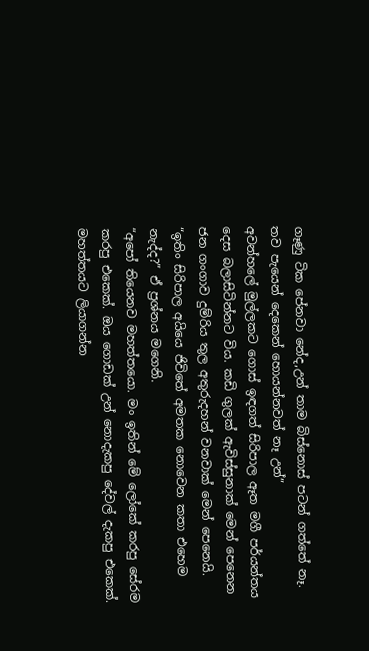ගෑණු ටික පේනවා නේද,උන් තාම බිස්නොස් පටන් ගත්තේ නෑ. තව පැයෙන් දෙකෙන් හොයන්නවත් නෑ උන්”
අවන්හලේ මුල්ලකට ගොස් ඉඳගත් සිරිපාල ඈත මගී පර්යන්තය දෙස බලාසිටින්නට විය. කඩි ගුලක් ඇවිස්සුනාක් මෙන් පෙනෙන ජන ගංගාව දුම්රිය තුල අතුරුදහන් වනවාක් මෙන් පෙනෙයි.
“ඉතිං සිරිපාල අයියෙ ජිවිතේ අමතක නොවෙන කතා එහෙම නැද්ද?” ඒ ප්‍රශ්නය මගෙනි.
“අපෝ තියෙනව මහත්තයො. මං ඉතින් මේ ලෝකේ කරපු සේරම කරපු එකෙක්. ඔය ගොඩක් උන් නොදැකපු දේවල් දැකපු එකෙක්. මහත්තයට ලියාගන්න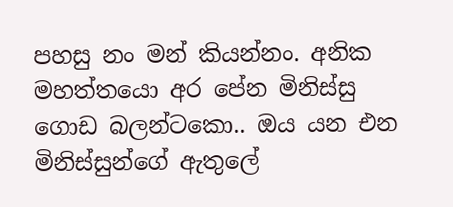පහසු නං මන් කියන්නං. අනික මහත්තයො අර පේන මිනිස්සු ගොඩ බලන්ටකො.. ඔය යන එන මිනිස්සුන්ගේ ඇතුලේ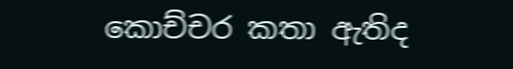කොච්චර කතා ඇතිද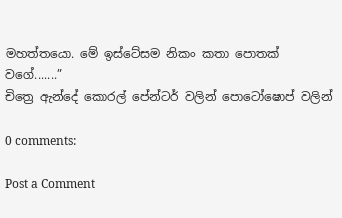මහත්තයො. මේ ඉස්ටේසම නිකං කතා පොතක් වගේ.......”
චිත්‍රෙ ඇන්දේ කොරල් පේන්ටර් වලින් පොටෝෂොප් වලින්

0 comments:

Post a Comment